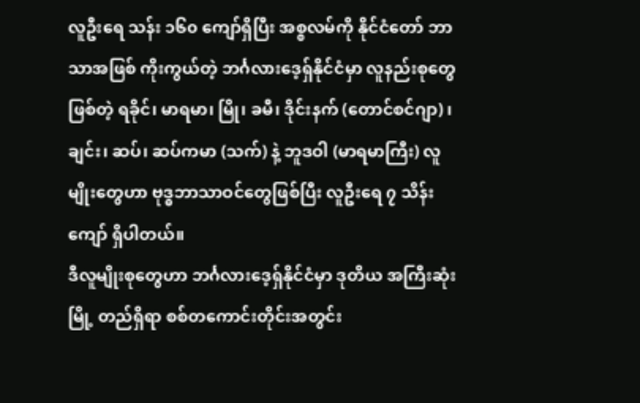လူဦးရေ သန်း ၁၆၀ ကျော်ရှိပြီး အစ္စလမ်ကို နိုင်ငံတော် ဘာသာအဖြစ် ကိုးကွယ်တဲ့ ဘင်္ဂလားဒေ့ရှ်နိုင်ငံမှာ လူနည်းစုတွေ ဖြစ်တဲ့ ရခိုင်၊ မာရမာ၊ မြို၊ ခမီ၊ ဒိုင်းနက် (တောင်စင်ဂျာ) ၊ ချင်း၊ ဆပ်၊ ဆပ်ကမာ (သက်) နဲ့ ဘူဒဝါ (မာရမာကြီး) လူမျိုးတွေဟာ ဗုဒ္ဓဘာသာဝင်တွေဖြစ်ပြီး လူဦးရေ ၇ သိန်းကျော် ရှိပါတယ်။
ဒီလူမျိုးစုတွေဟာ ဘင်္ဂလားဒေ့ရှ်နိုင်ငံမှာ ဒုတိယ အကြီးဆုံးမြို့ တည်ရှိရာ စစ်တကောင်းတိုင်းအတွင်း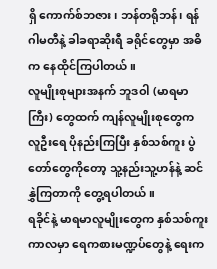ရှိ ကောက်စ်ဘဇား၊ ဘန်တရိုဘန်၊ ရန်ဂါမတီနဲ့ ခါခရာဆိုးရီ ခရိုင်တွေမှာ အဓိက နေထိုင်ကြပါတယ်။
လူမျိုးစုများအနက် ဘူဒဝါ (မာရမာကြီး) တွေထက် ကျန်လူမျိုးစုတွေက လူဦးရေ ပိုနည်းကြပြီး နှစ်သစ်ကူး ပွဲတော်တွေကိုတော့ သူ့နည်းသူ့ဟန်နဲ့ ဆင်နွှဲကြတာကို တွေ့ရပါတယ်။
ရခိုင်နဲ့ မာရမာလူမျိုးတွေက နှစ်သစ်ကူးကာလမှာ ရေကစားမဏ္ဍပ်တွေနဲ့ ရေးက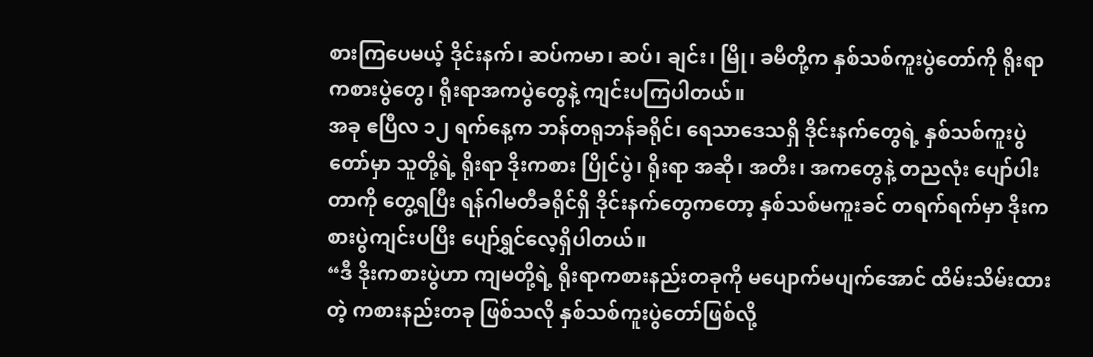စားကြပေမယ့် ဒိုင်းနက်၊ ဆပ်ကမာ၊ ဆပ်၊ ချင်း၊ မြို၊ ခမီတို့က နှစ်သစ်ကူးပွဲတော်ကို ရိုးရာ ကစားပွဲတွေ၊ ရိုးရာအကပွဲတွေနဲ့ ကျင်းပကြပါတယ်။
အခု ဧပြီလ ၁၂ ရက်နေ့က ဘန်တရုဘန်ခရိုင်၊ ရေသာဒေသရှိ ဒိုင်းနက်တွေရဲ့ နှစ်သစ်ကူးပွဲတော်မှာ သူတို့ရဲ့ ရိုးရာ ဒိုးကစား ပြိုင်ပွဲ၊ ရိုးရာ အဆို၊ အတီး၊ အကတွေနဲ့ တညလုံး ပျော်ပါးတာကို တွေ့ရပြီး ရန်ဂါမတီခရိုင်ရှိ ဒိုင်းနက်တွေကတော့ နှစ်သစ်မကူးခင် တရက်ရက်မှာ ဒိုးကစားပွဲကျင်းပပြီး ပျော်ရွှင်လေ့ရှိပါတယ်။
“ဒီ ဒိုးကစားပွဲဟာ ကျမတို့ရဲ့ ရိုးရာကစားနည်းတခုကို မပျောက်မပျက်အောင် ထိမ်းသိမ်းထားတဲ့ ကစားနည်းတခု ဖြစ်သလို နှစ်သစ်ကူးပွဲတော်ဖြစ်လို့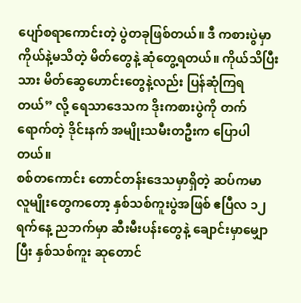ပျော်စရာကောင်းတဲ့ ပွဲတခုဖြစ်တယ်။ ဒီ ကစားပွဲမှာ ကိုယ်နဲ့မသိတဲ့ မိတ်တွေနဲ့ ဆုံတွေ့ရတယ်။ ကိုယ်သိပြီးသား မိတ်ဆွေဟောင်းတွေနဲ့လည်း ပြန်ဆုံကြရတယ်” လို့ ရေသာဒေသက ဒိုးကစားပွဲကို တက်ရောက်တဲ့ ဒိုင်းနက် အမျိုးသမီးတဦးက ပြောပါတယ်။
စစ်တကောင်း တောင်တန်းဒေသမှာရှိတဲ့ ဆပ်ကမာ လူမျိုးတွေကတော့ နှစ်သစ်ကူးပွဲအဖြစ် ဧပြီလ ၁၂ ရက်နေ့ ညဘက်မှာ ဆီးမီးပန်းတွေနဲ့ ချောင်းမှာမျှောပြီး နှစ်သစ်ကူး ဆုတောင်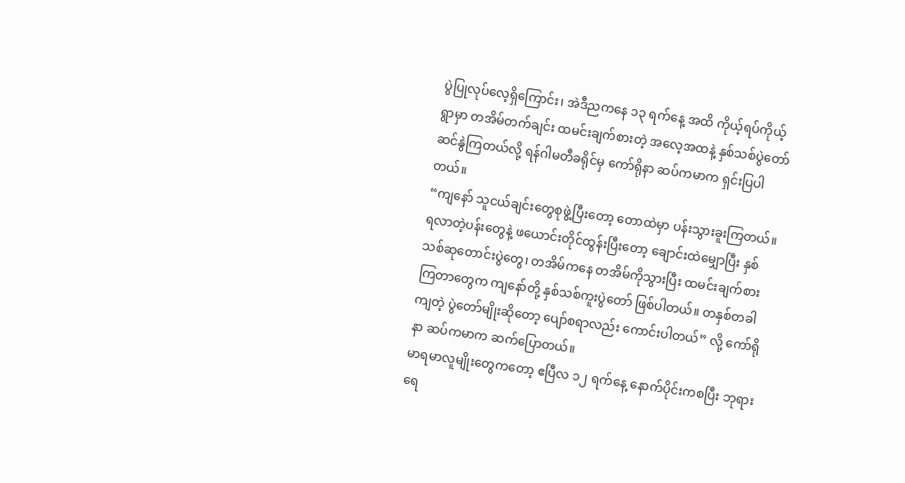ပွဲပြုလုပ်လေ့ရှိကြောင်း၊ အဲဒီညကနေ ၁၃ ရက်နေ့ အထိ ကိုယ့်ရပ်ကိုယ့်ရွာမှာ တအိမ်တက်ချင်း ထမင်းချက်စားတဲ့ အလေ့အထနဲ့ နှစ်သစ်ပွဲတော် ဆင်နွဲကြတယ်လို့ ရန်ဂါမတီခရိုင်မှ ကော်ရိုနာ ဆပ်ကမာက ရှင်းပြပါတယ်။
“ကျနော် သူငယ်ချင်းတွေစုဖွဲ့ပြီးတော့ တောထဲမှာ ပန်းသွားခူးကြတယ်။ ရလာတဲ့ပန်းတွေနဲ့ ဖယောင်းတိုင်ထွန်းပြီးတော့ ချောင်းထဲမျှောပြီး နှစ်သစ်ဆုတောင်းပွဲတွေ၊ တအိမ်ကနေ တအိမ်ကိုသွားပြီး ထမင်းချက်စားကြတာတွေက ကျနော်တို့ နှစ်သစ်ကူးပွဲတော် ဖြစ်ပါတယ်။ တနှစ်တခါ ကျတဲ့ ပွဲတော်မျိုးဆိုတော့ ပျော်စရာလည်း ကောင်းပါတယ်” လို့ ကော်ရိုနာ ဆပ်ကမာက ဆက်ပြောတယ်။
မာရမာလူမျိုးတွေကတော့ ဧပြီလ ၁၂ ရက်နေ့ နောက်ပိုင်းကစပြီး ဘုရားရေ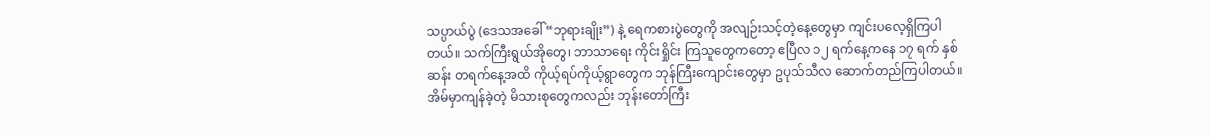သပ္ပာယ်ပွဲ (ဒေသအခေါ် “ဘုရားချိုး”) နဲ့ ရေကစားပွဲတွေကို အလျဉ်းသင့်တဲ့နေ့တွေမှာ ကျင်းပလေ့ရှိကြပါတယ်။ သက်ကြီးရွယ်အိုတွေ၊ ဘာသာရေး ကိုင်းရှိုင်း ကြသူတွေကတော့ ဧပြီလ ၁၂ ရက်နေ့ကနေ ၁၇ ရက် နှစ်ဆန်း တရက်နေ့အထိ ကိုယ့်ရပ်ကိုယ့်ရွာတွေက ဘုန်ကြီးကျောင်းတွေမှာ ဥပုသ်သီလ ဆောက်တည်ကြပါတယ်။ အိမ်မှာကျန်ခဲ့တဲ့ မိသားစုတွေကလည်း ဘုန်းတော်ကြီး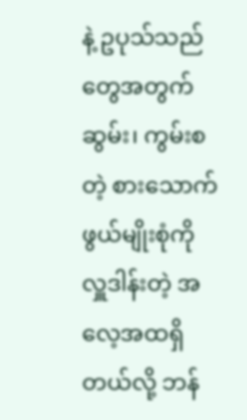နဲ့ ဥပုသ်သည်တွေအတွက် ဆွမ်း၊ ကွမ်းစတဲ့ စားသောက်ဖွယ်မျိုးစုံကို လှူဒါန်းတဲ့ အလေ့အထရှိတယ်လို့ ဘန်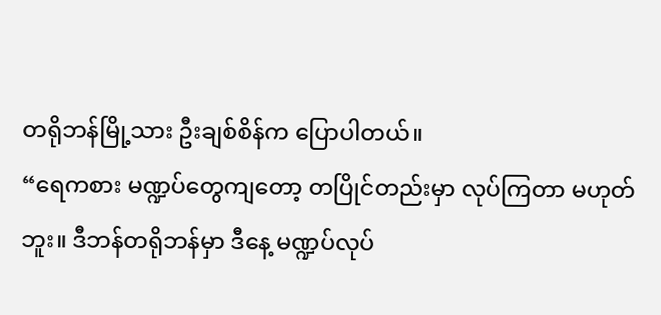တရိုဘန်မြို့သား ဦးချစ်စိန်က ပြောပါတယ်။
“ရေကစား မဏ္ဍပ်တွေကျတော့ တပြိုင်တည်းမှာ လုပ်ကြတာ မဟုတ်ဘူး။ ဒီဘန်တရိုဘန်မှာ ဒီနေ့ မဏ္ဍပ်လုပ်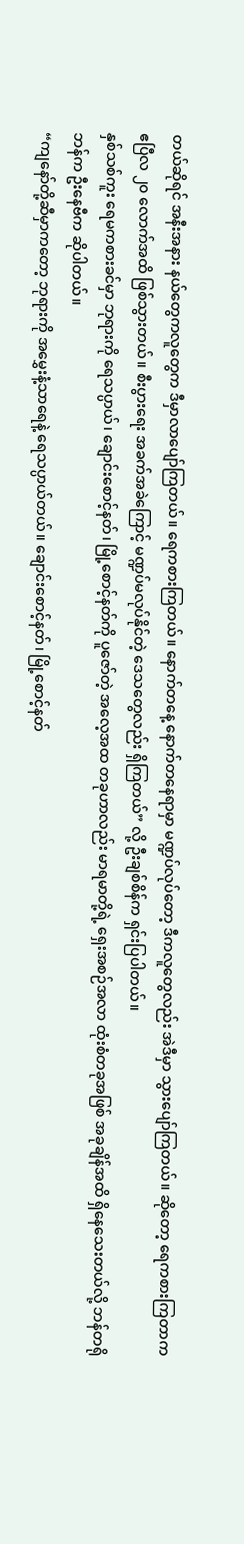တယ်ဆိုရင် အနီးအနား နယ်တွေကလူတွေက ဒီမှာလာပျော်ကြတယ်။ ရေကစားကြတယ်။ နောက်တနေ့ နောက်တနေရာမှာ မဏ္ဍပ်လုပ်တော့ ဒီကလူတွေလည်း အဲဒီမှာ သွားပျော်ကြတယ်။ ဆိုတော့ ရေကစားကြတာက ဧပြီလ ၂၀ လောက်အထိ ဖြစ်သွားတယ်။ စီးပွားရေး အခက်အခဲကြောင့် မဏ္ဍပ်မလုပ်နိုင်တဲ့ ဒေသတွေလည်း ရှိကြတယ်” လို့ ဦးချစ်စိန်က ရှင်းပြပါတယ်။
နှစ်သစ်ကူး ရေမကစားခင်မှာ ဘုရားကို ရေသပ္ပာယ်၊ ချောင်းစောင့်နတ်၊ မြို့စောင့်နတ်ကို ပူဇော်တဲ့ အလေ့အထ တခုဟာလည်း မာရမာတို့ရဲ့ ရှေးအစဉ်အလာ ထုံးစံတခုအဖြစ် အခုချိန်အထိ ရှိနေသေးတယ်လို့ ဘန်တရိုဘန်က ဦးနေဗီက ဆိုပါတယ်။
“ကျနော်တို့ဆီမှာကတော့ ဘုရားကို အမွှေးနံ့သာရေနဲ့ ရေသပ္ပာယ်တယ်။ ချောင်းစောင့်နတ်၊ မြို့စောင့်နတ်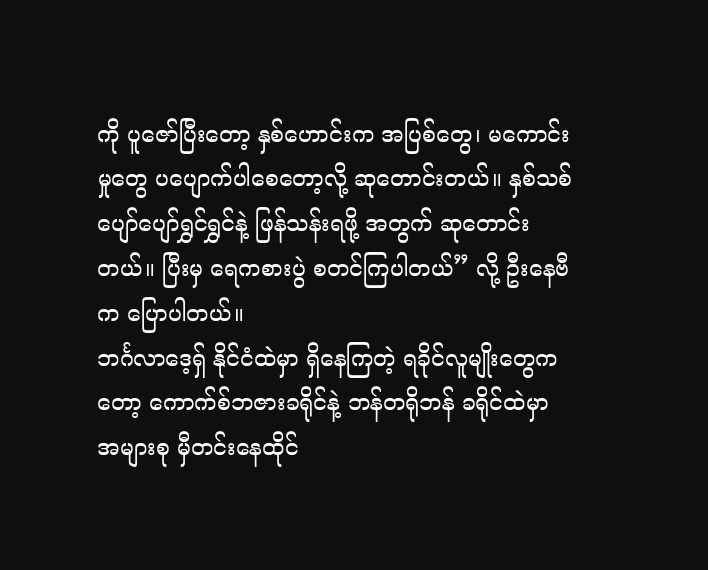ကို ပူဇော်ပြီးတော့ နှစ်ဟောင်းက အပြစ်တွေ၊ မကောင်းမှုတွေ ပပျောက်ပါစေတော့လို့ ဆုတောင်းတယ်။ နှစ်သစ် ပျော်ပျော်ရွှင်ရွှင်နဲ့ ဖြန်သန်းရဖို့ အတွက် ဆုတောင်းတယ်။ ပြီးမှ ရေကစားပွဲ စတင်ကြပါတယ်” လို့ ဦးနေဗီက ပြောပါတယ်။
ဘင်္ဂလာဒေ့ရှ် နိုင်ငံထဲမှာ ရှိနေကြတဲ့ ရခိုင်လူမျိုးတွေကတော့ ကောက်စ်ဘဇားခရိုင်နဲ့ ဘန်တရိုဘန် ခရိုင်ထဲမှာ အများစု မှီတင်းနေထိုင်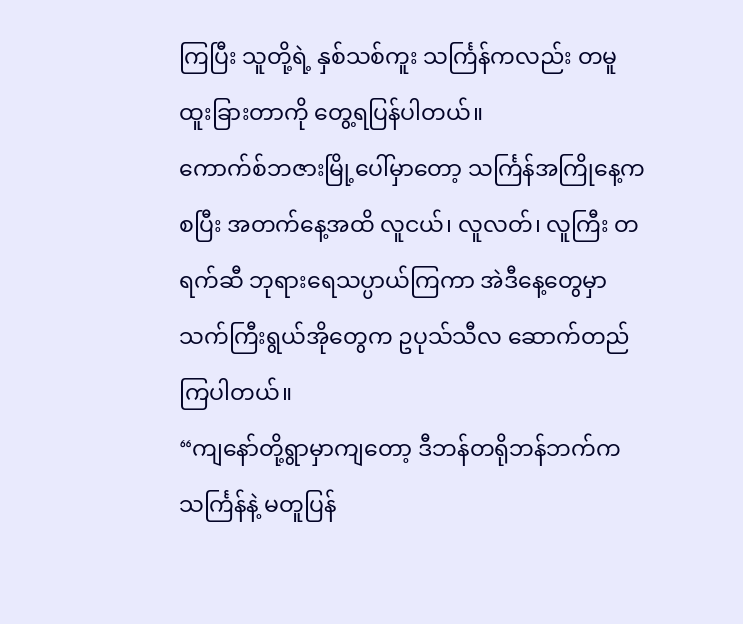ကြပြီး သူတို့ရဲ့ နှစ်သစ်ကူး သင်္ကြန်ကလည်း တမူထူးခြားတာကို တွေ့ရပြန်ပါတယ်။
ကောက်စ်ဘဇားမြို့ပေါ်မှာတော့ သင်္ကြန်အကြိုနေ့ကစပြီး အတက်နေ့အထိ လူငယ်၊ လူလတ်၊ လူကြီး တရက်ဆီ ဘုရားရေသပ္ပာယ်ကြကာ အဲဒီနေ့တွေမှာ သက်ကြီးရွယ်အိုတွေက ဥပုသ်သီလ ဆောက်တည်ကြပါတယ်။
“ကျနော်တို့ရွာမှာကျတော့ ဒီဘန်တရိုဘန်ဘက်က သင်္ကြန်နဲ့ မတူပြန်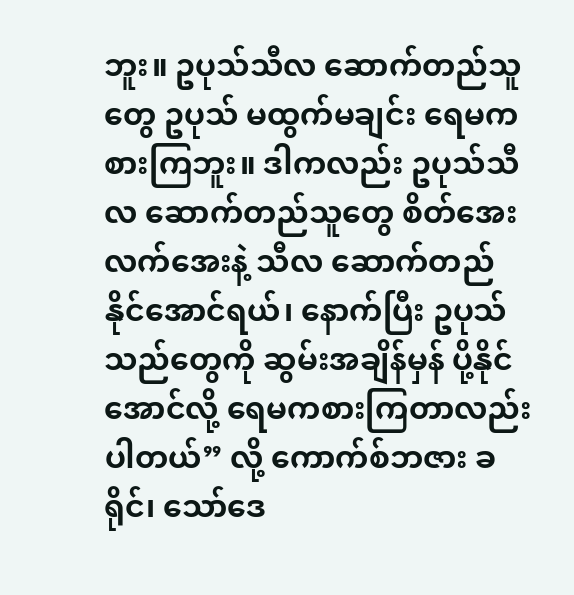ဘူး။ ဥပုသ်သီလ ဆောက်တည်သူတွေ ဥပုသ် မထွက်မချင်း ရေမကစားကြဘူး။ ဒါကလည်း ဥပုသ်သီလ ဆောက်တည်သူတွေ စိတ်အေးလက်အေးနဲ့ သီလ ဆောက်တည်နိုင်အောင်ရယ်၊ နောက်ပြီး ဥပုသ်သည်တွေကို ဆွမ်းအချိန်မှန် ပို့နိုင်အောင်လို့ ရေမကစားကြတာလည်း ပါတယ်” လို့ ကောက်စ်ဘဇား ခရိုင်၊ သော်ဒေ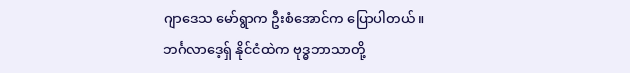ဂျာဒေသ မော်ရွာက ဦးစံအောင်က ပြောပါတယ်။
ဘင်္ဂလာဒေ့ရှ် နိုင်ငံထဲက ဗုဒ္ဓဘာသာတို့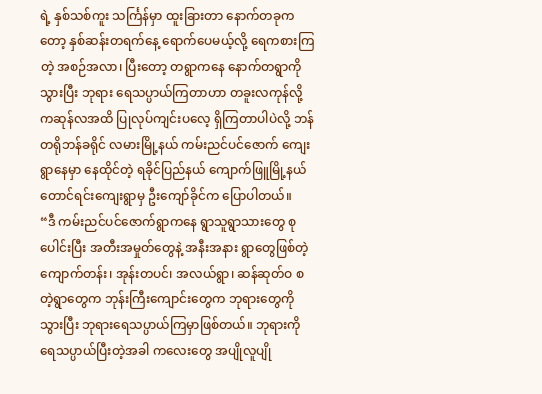ရဲ့ နှစ်သစ်ကူး သင်္ကြန်မှာ ထူးခြားတာ နောက်တခုကတော့ နှစ်ဆန်းတရက်နေ့ ရောက်ပေမယ့်လို့ ရေကစားကြတဲ့ အစဉ်အလာ၊ ပြီးတော့ တရွာကနေ နောက်တရွာကိုသွားပြီး ဘုရား ရေသပ္ပာယ်ကြတာဟာ တခူးလကုန်လို့ ကဆုန်လအထိ ပြုလုပ်ကျင်းပလေ့ ရှိကြတာပါပဲလို့ ဘန်တရိုဘန်ခရိုင် လမားမြို့နယ် ကမ်းညင်ပင်ဇောက် ကျေးရွာနေမှာ နေထိုင်တဲ့ ရခိုင်ပြည်နယ် ကျောက်ဖြူမြို့နယ် တောင်ရင်းကျေးရွာမှ ဦးကျော်ခိုင်က ပြောပါတယ်။
“ဒီ ကမ်းညင်ပင်ဇောက်ရွာကနေ ရွာသူရွာသားတွေ စုပေါင်းပြီး အတီးအမှုတ်တွေနဲ့ အနီးအနား ရွာတွေဖြစ်တဲ့ ကျောက်တန်း၊ အုန်းတပင်၊ အလယ်ရွာ၊ ဆန်ဆုတ်ဝ စတဲ့ရွာတွေက ဘုန်းကြီးကျောင်းတွေက ဘုရားတွေကိုသွားပြီး ဘုရားရေသပ္ပာယ်ကြမှာဖြစ်တယ်။ ဘုရားကို ရေသပ္ပာယ်ပြီးတဲ့အခါ ကလေးတွေ အပျိုလူပျို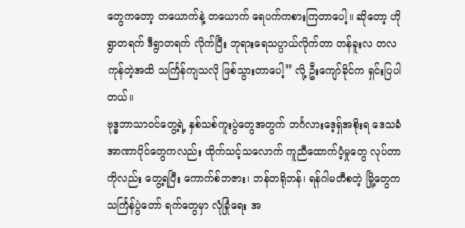တွေကတော့ တယောက်နဲ့ တယောက် ရေပက်ကစားကြတာပေါ့။ ဆိုတော့ ဟိုရွာတရက် ဒီရွာတရက် လိုက်ပြီး ဘုရားရေသပ္ပာယ်လိုက်တာ တန်ခူးလ တလကုန်တဲ့အထိ သင်္ကြန်ကျသလို ဖြစ်သွားတာပေါ့” လို့ ဦးကျော်ခိုင်က ရှင်းပြပါတယ်။
ဗုဒ္ဓဘာသာဝင်တွေ့ရဲ့ နှစ်သစ်ကူးပွဲတွေအတွက် ဘင်္ဂလားဒေ့ရှ်အစိုးရ ဒေသခံ အာဏာပိုင်တွေကလည်း ထိုက်သင့်သလောက် ကူညီထောက်ပံ့မှုတွေ လုပ်တာကိုလည်း တွေ့ရပြီး ကောက်စ်ဘဇား၊ ဘန်တရိုဘန်၊ ရန်ဂါမတီစတဲ့ မြို့တွေက သင်္ကြန်ပွဲတော် ရက်တွေမှာ လုံခြုံရေး အ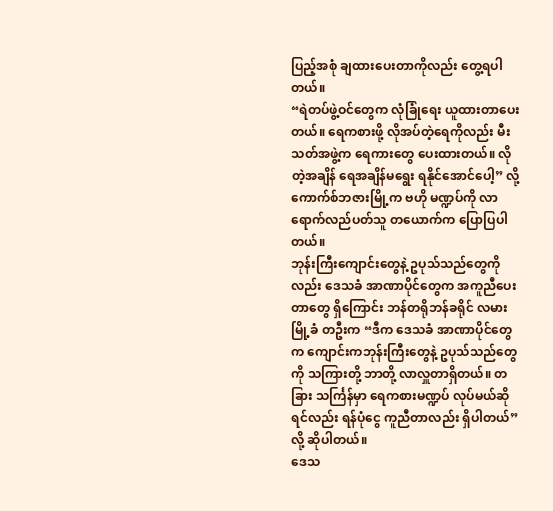ပြည့်အစုံ ချထားပေးတာကိုလည်း တွေ့ရပါတယ်။
“ရဲတပ်ဖွဲ့ဝင်တွေက လုံခြုံရေး ယူထားတာပေးတယ်။ ရေကစားဖို့ လိုအပ်တဲ့ရေကိုလည်း မီးသတ်အဖွဲ့က ရေကားတွေ ပေးထားတယ်။ လိုတဲ့အချိန် ရေအချိန်မရွေး ရနိုင်အောင်ပေါ့” လို့ ကောက်စ်ဘဇားမြို့က ဗဟို မဏ္ဍပ်ကို လာရောက်လည်ပတ်သူ တယောက်က ပြောပြပါတယ်။
ဘုန်းကြီးကျောင်းတွေနဲ့ ဥပုသ်သည်တွေကိုလည်း ဒေသခံ အာဏာပိုင်တွေက အကူညီပေးတာတွေ ရှိကြောင်း ဘန်တရိုဘန်ခရိုင် လမားမြို့ခံ တဦးက “ဒီက ဒေသခံ အာဏာပိုင်တွေက ကျောင်းကဘုန်းကြီးတွေနဲ့ ဥပုသ်သည်တွေကို သကြားတို့ ဘာတို့ လာလှူတာရှိတယ်။ တခြား သင်္ကြန်မှာ ရေကစားမဏ္ဍပ် လုပ်မယ်ဆိုရင်လည်း ရန်ပုံငွေ ကူညီတာလည်း ရှိပါတယ်” လို့ ဆိုပါတယ်။
ဒေသ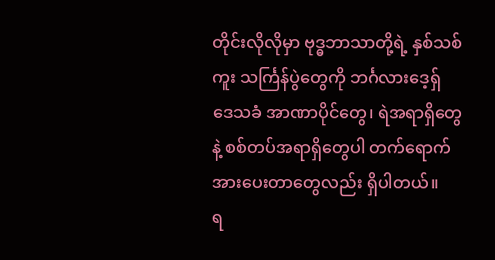တိုင်းလိုလိုမှာ ဗုဒ္ဓဘာသာတို့ရဲ့ နှစ်သစ်ကူး သင်္ကြန်ပွဲတွေကို ဘင်္ဂလားဒေ့ရှ် ဒေသခံ အာဏာပိုင်တွေ၊ ရဲအရာရှိတွေနဲ့ စစ်တပ်အရာရှိတွေပါ တက်ရောက် အားပေးတာတွေလည်း ရှိပါတယ်။
ရ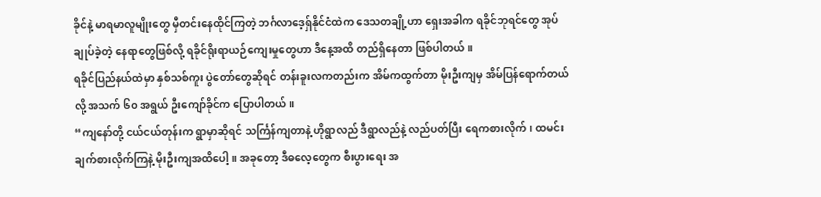ခိုင်နဲ့ မာရမာလူမျိုးတွေ မှီတင်းနေထိုင်ကြတဲ့ ဘင်္ဂလာဒေ့ရှ်နိုင်ငံထဲက ဒေသတချို့ဟာ ရှေးအခါက ရခိုင်ဘုရင်တွေ အုပ်ချုပ်ခဲ့တဲ့ နေရာတွေဖြစ်လို့ ရခိုင်ရိုးရာယဉ်ကျေးမှုတွေဟာ ဒီနေ့အထိ တည်ရှိနေတာ ဖြစ်ပါတယ်။
ရခိုင်ပြည်နယ်ထဲမှာ နှစ်သစ်ကူး ပွဲတော်တွေဆိုရင် တန်းခူးလကတည်းက အိမ်ကထွက်တာ မိုးဦးကျမှ အိမ်ပြန်ရောက်တယ်လို့ အသက် ၆၀ အရွယ် ဦးကျော်ခိုင်က ပြောပါတယ်။
“ကျနော်တို့ ငယ်ငယ်တုန်းက ရွာမှာဆိုရင် သင်္ကြန်ကျတာနဲ့ ဟိုရွာလည် ဒီရွာလည်နဲ့ လည်ပတ်ပြီး ရေကစားလိုက်၊ ထမင်းချက်စားလိုက်ကြနဲ့ မိုးဦးကျအထိပေါ့။ အခုတော့ ဒီဓလေ့တွေက စီးပွားရေး အ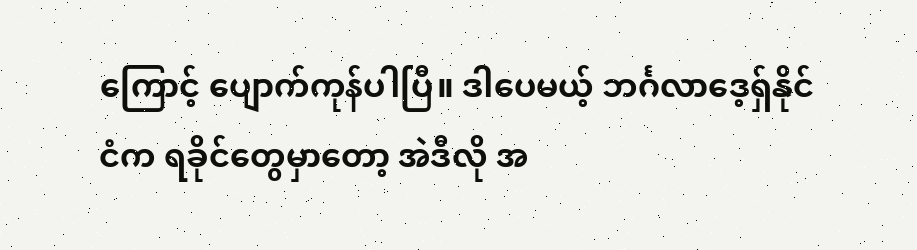ကြောင့် ပျောက်ကုန်ပါပြီ။ ဒါပေမယ့် ဘင်္ဂလာဒေ့ရှ်နိုင်ငံက ရခိုင်တွေမှာတော့ အဲဒီလို အ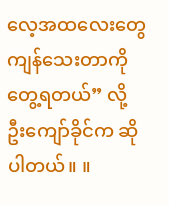လေ့အထလေးတွေ ကျန်သေးတာကို တွေ့ရတယ်” လို့ ဦးကျော်ခိုင်က ဆိုပါတယ်။ ။